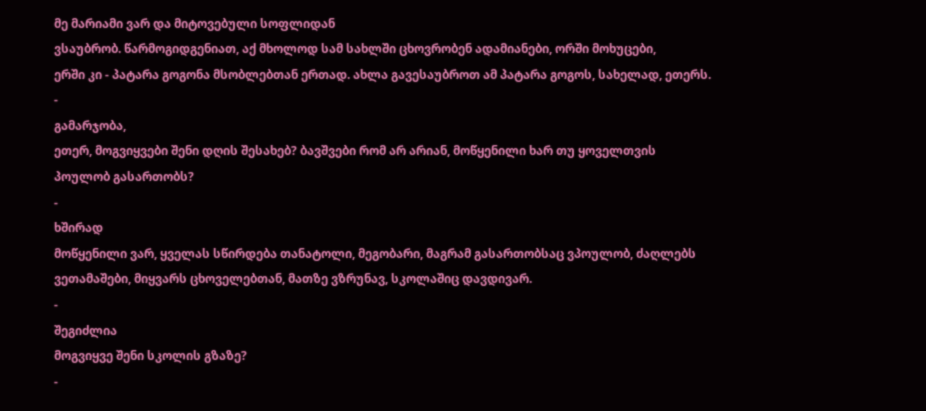მე მარიამი ვარ და მიტოვებული სოფლიდან
ვსაუბრობ. წარმოგიდგენიათ, აქ მხოლოდ სამ სახლში ცხოვრობენ ადამიანები, ორში მოხუცები,
ერში კი - პატარა გოგონა მსობლებთან ერთად. ახლა გავესაუბროთ ამ პატარა გოგოს, სახელად, ეთერს.
-
გამარჯობა,
ეთერ, მოგვიყვები შენი დღის შესახებ? ბავშვები რომ არ არიან, მოწყენილი ხარ თუ ყოველთვის
პოულობ გასართობს?
-
ხშირად
მოწყენილი ვარ, ყველას სწირდება თანატოლი, მეგობარი, მაგრამ გასართობსაც ვპოულობ, ძაღლებს
ვეთამაშები, მიყვარს ცხოველებთან, მათზე ვზრუნავ, სკოლაშიც დავდივარ.
-
შეგიძლია
მოგვიყვე შენი სკოლის გზაზე?
-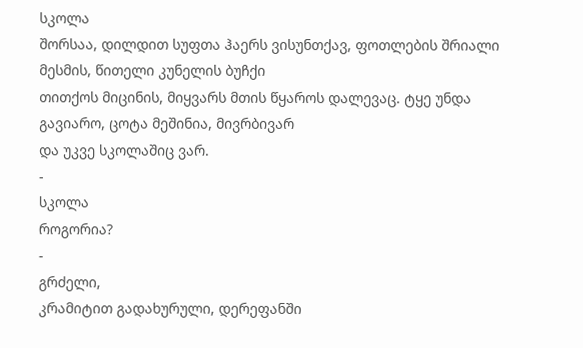სკოლა
შორსაა, დილდით სუფთა ჰაერს ვისუნთქავ, ფოთლების შრიალი მესმის, წითელი კუნელის ბუჩქი
თითქოს მიცინის, მიყვარს მთის წყაროს დალევაც. ტყე უნდა გავიარო, ცოტა მეშინია, მივრბივარ
და უკვე სკოლაშიც ვარ.
-
სკოლა
როგორია?
-
გრძელი,
კრამიტით გადახურული, დერეფანში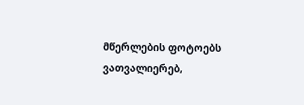მწერლების ფოტოებს ვათვალიერებ,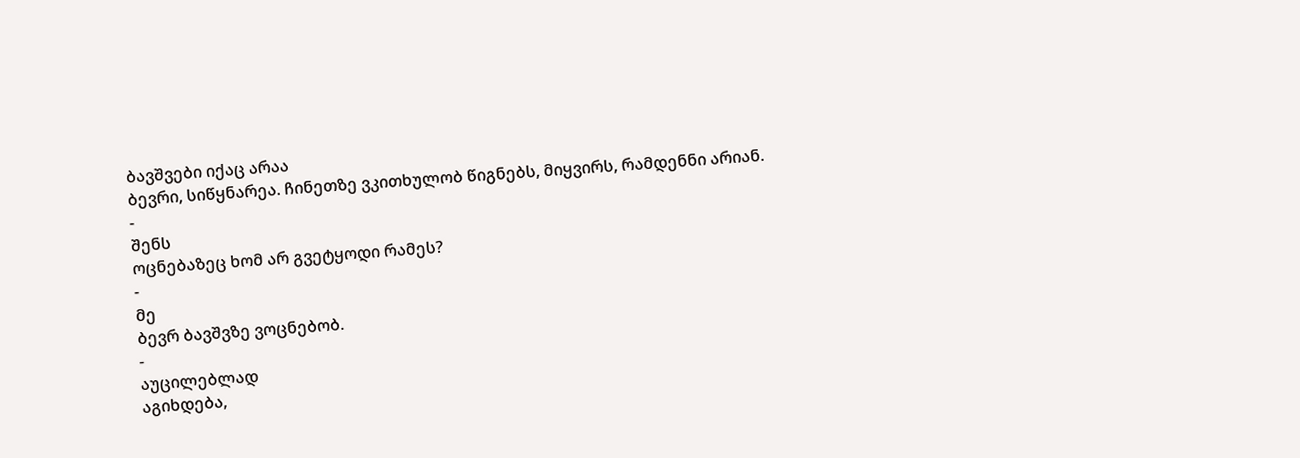ბავშვები იქაც არაა
ბევრი, სიწყნარეა. ჩინეთზე ვკითხულობ წიგნებს, მიყვირს, რამდენნი არიან.
-
შენს
ოცნებაზეც ხომ არ გვეტყოდი რამეს?
-
მე
ბევრ ბავშვზე ვოცნებობ.
-
აუცილებლად
აგიხდება,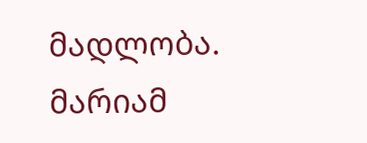მადლობა.
მარიამ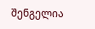შენგელია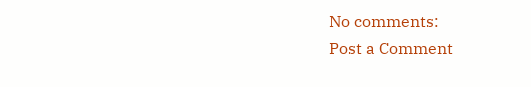No comments:
Post a Comment